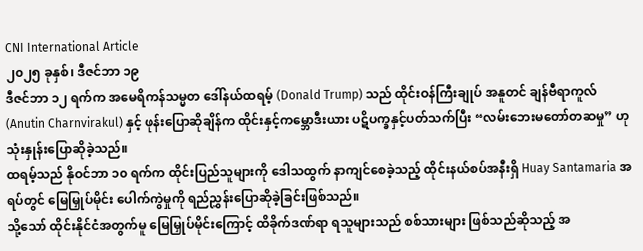CNI International Article
၂၀၂၅ ခုနှစ်၊ ဒီဇင်ဘာ ၁၉
ဒီဇင်ဘာ ၁၂ ရက်က အမေရိကန်သမ္မတ ဒေါ်နယ်ထရမ့် (Donald Trump) သည် ထိုင်းဝန်ကြီးချုပ် အနူတင် ချန်ဗီရာကူလ် (Anutin Charnvirakul) နှင့် ဖုန်းပြောဆိုချိန်က ထိုင်းနှင့်ကမ္ဘောဒီးယား ပဋိပက္ခနှင့်ပတ်သက်ပြီး “လမ်းဘေးမတော်တဆမှု” ဟု သုံးနှုန်းပြောဆိုခဲ့သည်။
ထရမ့်သည် နိုဝင်ဘာ ၁၀ ရက်က ထိုင်းပြည်သူများကို ဒေါသထွက် နာကျင်စေခဲ့သည့် ထိုင်းနယ်စပ်အနီးရှိ Huay Santamaria အရပ်တွင် မြေမြှုပ်မိုင်း ပေါက်ကွဲမှုကို ရည်ညွှန်းပြောဆိုခဲ့ခြင်းဖြစ်သည်။
သို့သော် ထိုင်းနိုင်ငံအတွက်မူ မြေမြှုပ်မိုင်းကြောင့် ထိခိုက်ဒဏ်ရာ ရသူများသည် စစ်သားများ ဖြစ်သည်ဆိုသည့် အ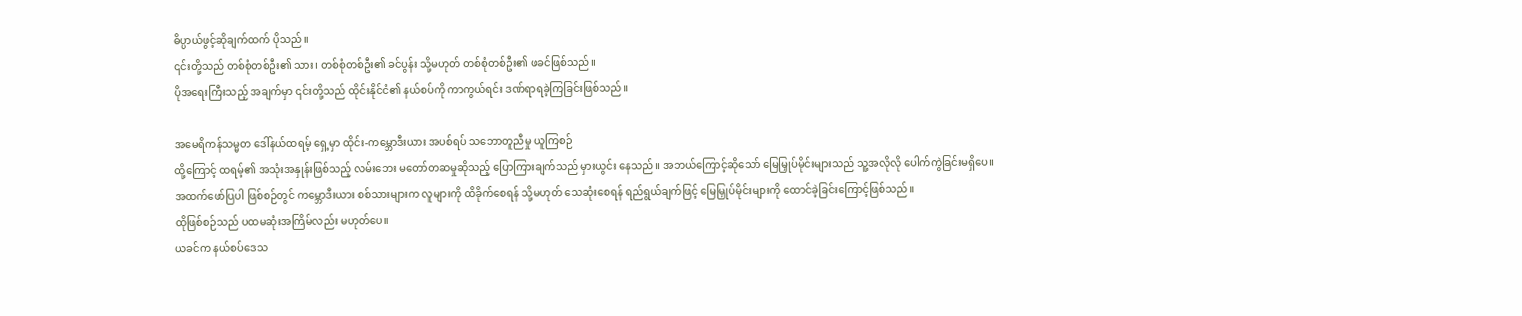ဓိပ္ပာယ်ဖွင့်ဆိုချက်ထက် ပိုသည်။
၎င်းတို့သည် တစ်စုံတစ်ဦး၏ သား၊ တစ်စုံတစ်ဦး၏ ခင်ပွန်း သို့မဟုတ် တစ်စုံတစ်ဦး၏ ဖခင်ဖြစ်သည်။
ပိုအရေးကြီးသည့် အချက်မှာ ၎င်းတို့သည် ထိုင်းနိုင်ငံ၏ နယ်စပ်ကို ကာကွယ်ရင်း ဒဏ်ရာရခဲ့ကြခြင်းဖြစ်သည်။

အမေရိကန်သမ္မတ ဒေါ်နယ်ထရမ့် ရှေ့မှာ ထိုင်း-ကမ္ဘောဒီးယား အပစ်ရပ် သဘောတူညီမှု ယူကြစဉ်
ထို့ကြောင့် ထရမ့်၏ အသုံးအနှုန်းဖြစ်သည့် လမ်းဘေး မတော်တဆမှုဆိုသည့် ပြောကြားချက်သည် မှားယွင်း နေသည်။ အဘယ်ကြောင့်ဆိုသော် မြေမြှုပ်မိုင်းများသည် သူ့အလိုလို ပေါက်ကွဲခြင်းမရှိပေ။
အထက်ဖော်ပြပါ ဖြစ်စဉ်တွင် ကမ္ဘောဒီးယား စစ်သားများက လူများကို ထိခိုက်စေရန် သို့မဟုတ် သေဆုံးစေရန် ရည်ရွယ်ချက်ဖြင့် မြေမြှုပ်မိုင်းများကို ထောင်ခဲ့ခြင်းကြောင့်ဖြစ်သည်။
ထိုဖြစ်စဉ်သည် ပထမဆုံးအကြိမ်လည်း မဟုတ်ပေ။
ယခင်က နယ်စပ်ဒေသ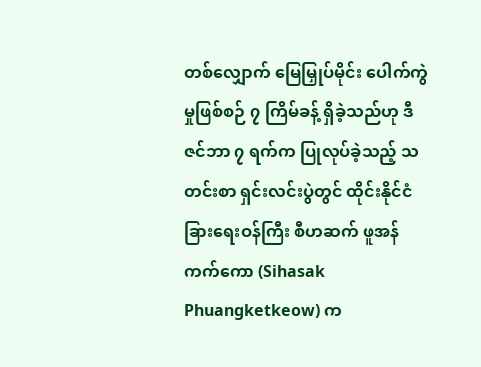တစ်လျှောက် မြေမြှုပ်မိုင်း ပေါက်ကွဲမှုဖြစ်စဉ် ၇ ကြိမ်ခန့် ရှိခဲ့သည်ဟု ဒီဇင်ဘာ ၇ ရက်က ပြုလုပ်ခဲ့သည့် သတင်းစာ ရှင်းလင်းပွဲတွင် ထိုင်းနိုင်ငံခြားရေးဝန်ကြီး စီဟဆက် ဖူအန်ကက်ကော (Sihasak Phuangketkeow) က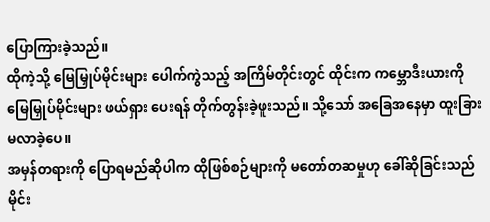ပြောကြားခဲ့သည်။
ထိုကဲ့သို့ မြေမြှုပ်မိုင်းများ ပေါက်ကွဲသည့် အကြိမ်တိုင်းတွင် ထိုင်းက ကမ္ဘောဒီးယားကို မြေမြှုပ်မိုင်းများ ဖယ်ရှား ပေးရန် တိုက်တွန်းခဲ့ဖူးသည်။ သို့သော် အခြေအနေမှာ ထူးခြားမလာခဲ့ပေ။
အမှန်တရားကို ပြောရမည်ဆိုပါက ထိုဖြစ်စဉ်များကို မတော်တဆမှုဟု ခေါ်ဆိုခြင်းသည် မိုင်း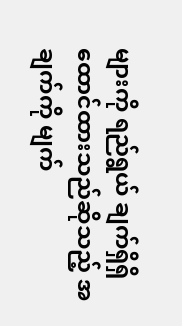များကို ရည်ရွယ် ချက်ရှိရှိ ထောင်ထားသည်ဆိုသည့် အချက်ကို မျက်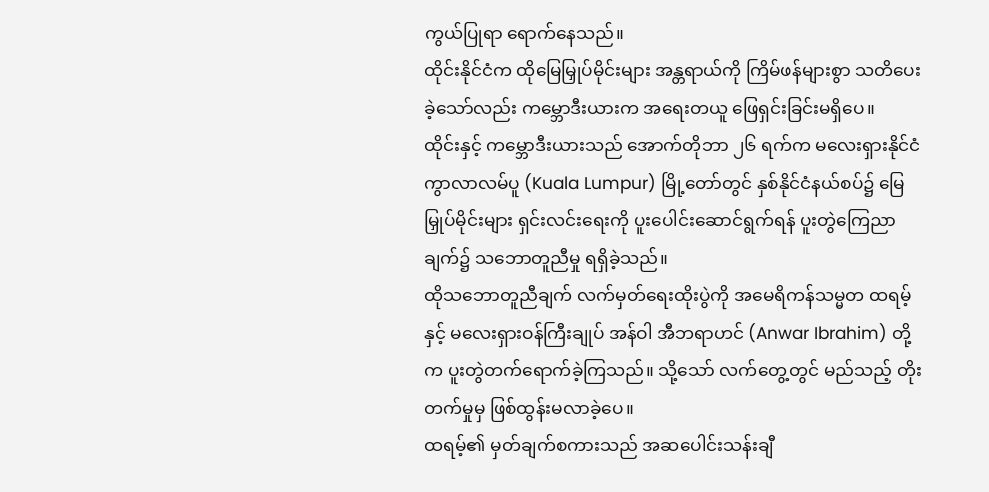ကွယ်ပြုရာ ရောက်နေသည်။
ထိုင်းနိုင်ငံက ထိုမြေမြှုပ်မိုင်းများ အန္တရာယ်ကို ကြိမ်ဖန်များစွာ သတိပေးခဲ့သော်လည်း ကမ္ဘောဒီးယားက အရေးတယူ ဖြေရှင်းခြင်းမရှိပေ။
ထိုင်းနှင့် ကမ္ဘောဒီးယားသည် အောက်တိုဘာ ၂၆ ရက်က မလေးရှားနိုင်ငံ ကွာလာလမ်ပူ (Kuala Lumpur) မြို့တော်တွင် နှစ်နိုင်ငံနယ်စပ်၌ မြေမြှုပ်မိုင်းများ ရှင်းလင်းရေးကို ပူးပေါင်းဆောင်ရွက်ရန် ပူးတွဲကြေညာချက်၌ သဘောတူညီမှု ရရှိခဲ့သည်။
ထိုသဘောတူညီချက် လက်မှတ်ရေးထိုးပွဲကို အမေရိကန်သမ္မတ ထရမ့်နှင့် မလေးရှားဝန်ကြီးချုပ် အန်ဝါ အီဘရာဟင် (Anwar Ibrahim) တို့က ပူးတွဲတက်ရောက်ခဲ့ကြသည်။ သို့သော် လက်တွေ့တွင် မည်သည့် တိုးတက်မှုမှ ဖြစ်ထွန်းမလာခဲ့ပေ။
ထရမ့်၏ မှတ်ချက်စကားသည် အဆပေါင်းသန်းချီ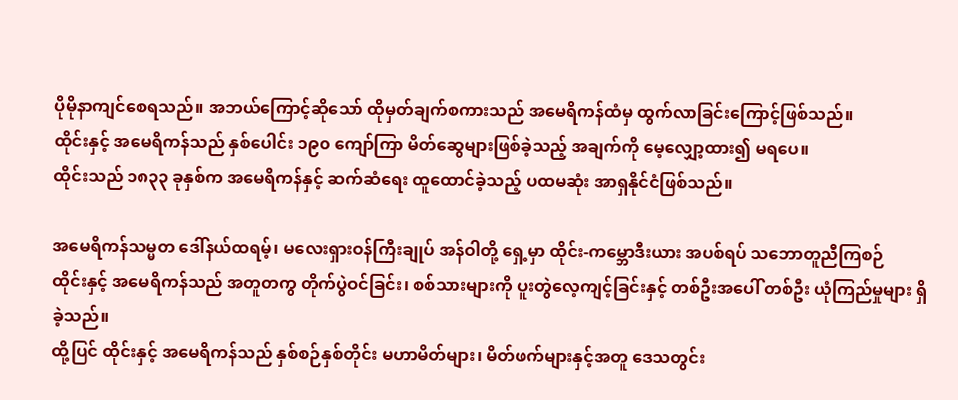ပိုမိုနာကျင်စေရသည်။ အဘယ်ကြောင့်ဆိုသော် ထိုမှတ်ချက်စကားသည် အမေရိကန်ထံမှ ထွက်လာခြင်းကြောင့်ဖြစ်သည်။
ထိုင်းနှင့် အမေရိကန်သည် နှစ်ပေါင်း ၁၉၀ ကျော်ကြာ မိတ်ဆွေများဖြစ်ခဲ့သည့် အချက်ကို မေ့လျှော့ထား၍ မရပေ။
ထိုင်းသည် ၁၈၃၃ ခုနှစ်က အမေရိကန်နှင့် ဆက်ဆံရေး ထူထောင်ခဲ့သည့် ပထမဆုံး အာရှနိုင်ငံဖြစ်သည်။

အမေရိကန်သမ္မတ ဒေါ်နယ်ထရမ့်၊ မလေးရှားဝန်ကြီးချုပ် အန်ဝါတို့ ရှေ့မှာ ထိုင်း-ကမ္ဘောဒီးယား အပစ်ရပ် သဘောတူညီကြစဉ်
ထိုင်းနှင့် အမေရိကန်သည် အတူတကွ တိုက်ပွဲဝင်ခြင်း၊ စစ်သားများကို ပူးတွဲလေ့ကျင့်ခြင်းနှင့် တစ်ဦးအပေါ် တစ်ဦး ယုံကြည်မှုများ ရှိခဲ့သည်။
ထို့ပြင် ထိုင်းနှင့် အမေရိကန်သည် နှစ်စဉ်နှစ်တိုင်း မဟာမိတ်များ၊ မိတ်ဖက်များနှင့်အတူ ဒေသတွင်း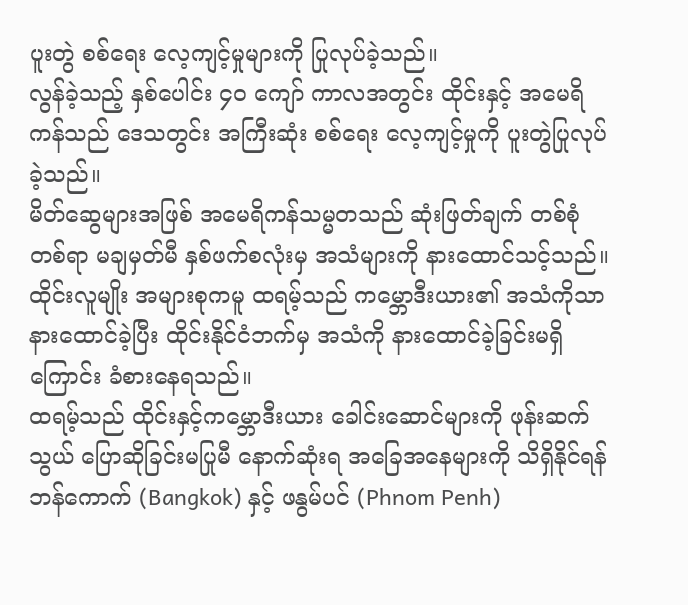ပူးတွဲ စစ်ရေး လေ့ကျင့်မှုများကို ပြုလုပ်ခဲ့သည်။
လွန်ခဲ့သည့် နှစ်ပေါင်း ၄၀ ကျော် ကာလအတွင်း ထိုင်းနှင့် အမေရိကန်သည် ဒေသတွင်း အကြီးဆုံး စစ်ရေး လေ့ကျင့်မှုကို ပူးတွဲပြုလုပ်ခဲ့သည်။
မိတ်ဆွေများအဖြစ် အမေရိကန်သမ္မတသည် ဆုံးဖြတ်ချက် တစ်စုံတစ်ရာ မချမှတ်မီ နှစ်ဖက်စလုံးမှ အသံများကို နားထောင်သင့်သည်။
ထိုင်းလူမျိုး အများစုကမူ ထရမ့်သည် ကမ္ဘောဒီးယား၏ အသံကိုသာ နားထောင်ခဲ့ပြီး ထိုင်းနိုင်ငံဘက်မှ အသံကို နားထောင်ခဲ့ခြင်းမရှိကြောင်း ခံစားနေရသည်။
ထရမ့်သည် ထိုင်းနှင့်ကမ္ဘောဒီးယား ခေါင်းဆောင်များကို ဖုန်းဆက်သွယ် ပြောဆိုခြင်းမပြုမီ နောက်ဆုံးရ အခြေအနေများကို သိရှိနိုင်ရန် ဘန်ကောက် (Bangkok) နှင့် ဖနွမ်ပင် (Phnom Penh)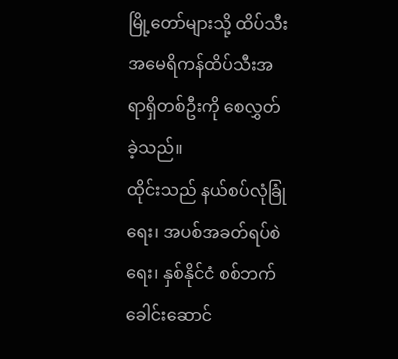မြို့တော်များသို့ ထိပ်သီး အမေရိကန်ထိပ်သီးအရာရှိတစ်ဦးကို စေလွှတ်ခဲ့သည်။
ထိုင်းသည် နယ်စပ်လုံခြုံရေး၊ အပစ်အခတ်ရပ်စဲရေး၊ နှစ်နိုင်ငံ စစ်ဘက်ခေါင်းဆောင်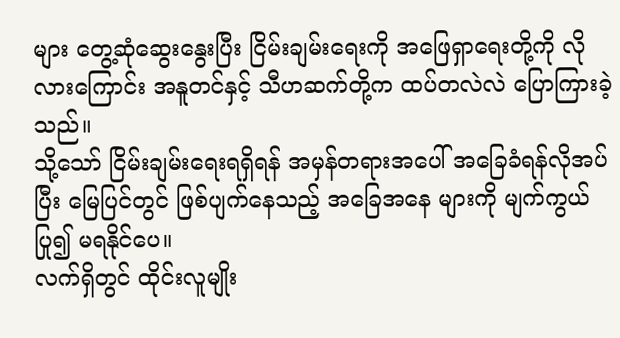များ တွေ့ဆုံဆွေးနွေးပြီး ငြိမ်းချမ်းရေးကို အဖြေရှာရေးတို့ကို လိုလားကြောင်း အနူတင်နှင့် သီဟဆက်တို့က ထပ်တလဲလဲ ပြောကြားခဲ့ သည်။
သို့သော် ငြိမ်းချမ်းရေးရရှိရန် အမှန်တရားအပေါ် အခြေခံရန်လိုအပ်ပြီး မြေပြင်တွင် ဖြစ်ပျက်နေသည့် အခြေအနေ များကို မျက်ကွယ်ပြု၍ မရနိုင်ပေ။
လက်ရှိတွင် ထိုင်းလူမျိုး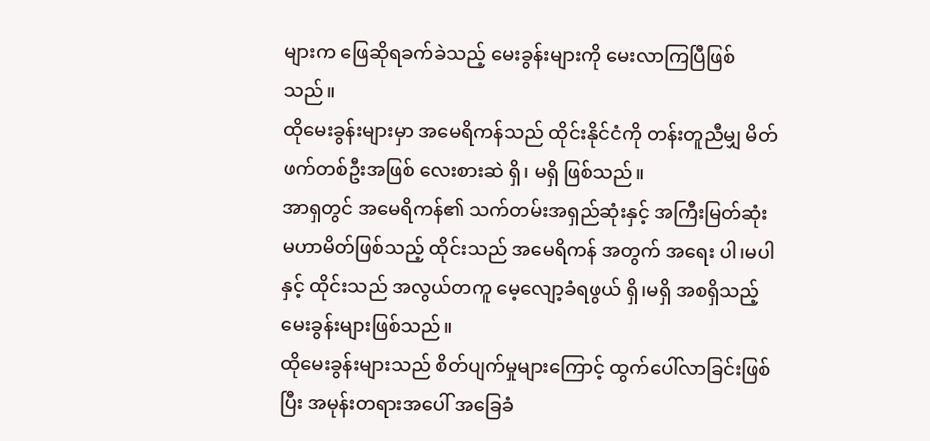များက ဖြေဆိုရခက်ခဲသည့် မေးခွန်းများကို မေးလာကြပြီဖြစ်သည်။
ထိုမေးခွန်းများမှာ အမေရိကန်သည် ထိုင်းနိုင်ငံကို တန်းတူညီမျှ မိတ်ဖက်တစ်ဦးအဖြစ် လေးစားဆဲ ရှိ၊ မရှိ ဖြစ်သည်။
အာရှတွင် အမေရိကန်၏ သက်တမ်းအရှည်ဆုံးနှင့် အကြီးမြတ်ဆုံး မဟာမိတ်ဖြစ်သည့် ထိုင်းသည် အမေရိကန် အတွက် အရေး ပါ၊မပါနှင့် ထိုင်းသည် အလွယ်တကူ မေ့လျော့ခံရဖွယ် ရှိ၊မရှိ အစရှိသည့် မေးခွန်းများဖြစ်သည်။
ထိုမေးခွန်းများသည် စိတ်ပျက်မှုများကြောင့် ထွက်ပေါ်လာခြင်းဖြစ်ပြီး အမုန်းတရားအပေါ် အခြေခံ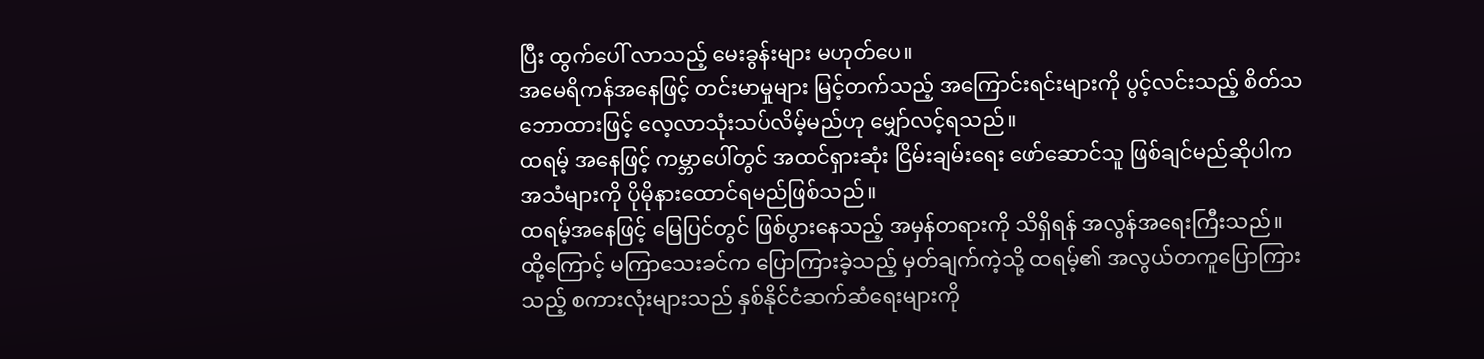ပြီး ထွက်ပေါ် လာသည့် မေးခွန်းများ မဟုတ်ပေ။
အမေရိကန်အနေဖြင့် တင်းမာမှုများ မြင့်တက်သည့် အကြောင်းရင်းများကို ပွင့်လင်းသည့် စိတ်သဘောထားဖြင့် လေ့လာသုံးသပ်လိမ့်မည်ဟု မျှော်လင့်ရသည်။
ထရမ့် အနေဖြင့် ကမ္ဘာပေါ်တွင် အထင်ရှားဆုံး ငြိမ်းချမ်းရေး ဖော်ဆောင်သူ ဖြစ်ချင်မည်ဆိုပါက အသံများကို ပိုမိုနားထောင်ရမည်ဖြစ်သည်။
ထရမ့်အနေဖြင့် မြေပြင်တွင် ဖြစ်ပွားနေသည့် အမှန်တရားကို သိရှိရန် အလွန်အရေးကြီးသည်။
ထို့ကြောင့် မကြာသေးခင်က ပြောကြားခဲ့သည့် မှတ်ချက်ကဲ့သို့ ထရမ့်၏ အလွယ်တကူပြောကြားသည့် စကားလုံးများသည် နှစ်နိုင်ငံဆက်ဆံရေးများကို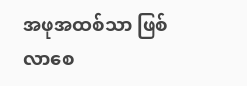အဖုအထစ်သာ ဖြစ်လာစေ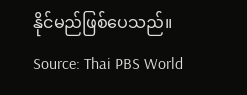နိုင်မည်ဖြစ်ပေသည်။
Source: Thai PBS World